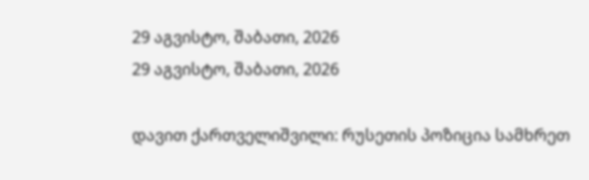29 აგვისტო, შაბათი, 2026
29 აგვისტო, შაბათი, 2026

დავით ქართველიშვილი: რუსეთის პოზიცია სამხრეთ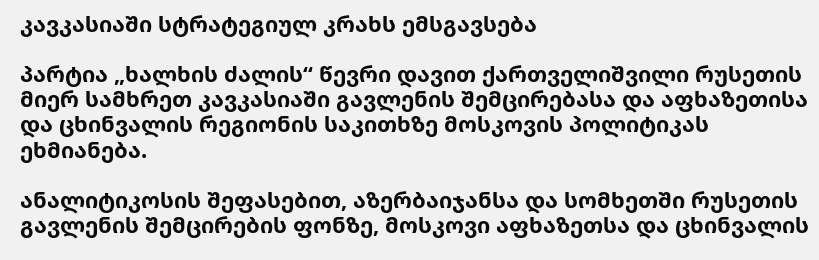კავკასიაში სტრატეგიულ კრახს ემსგავსება

პარტია „ხალხის ძალის“ წევრი დავით ქართველიშვილი რუსეთის მიერ სამხრეთ კავკასიაში გავლენის შემცირებასა და აფხაზეთისა და ცხინვალის რეგიონის საკითხზე მოსკოვის პოლიტიკას ეხმიანება.

ანალიტიკოსის შეფასებით, აზერბაიჯანსა და სომხეთში რუსეთის გავლენის შემცირების ფონზე, მოსკოვი აფხაზეთსა და ცხინვალის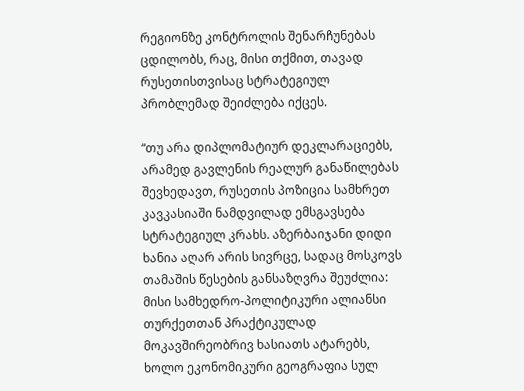რეგიონზე კონტროლის შენარჩუნებას ცდილობს, რაც, მისი თქმით, თავად რუსეთისთვისაც სტრატეგიულ პრობლემად შეიძლება იქცეს.

“თუ არა დიპლომატიურ დეკლარაციებს, არამედ გავლენის რეალურ განაწილებას შევხედავთ, რუსეთის პოზიცია სამხრეთ კავკასიაში ნამდვილად ემსგავსება სტრატეგიულ კრახს. აზერბაიჯანი დიდი ხანია აღარ არის სივრცე, სადაც მოსკოვს თამაშის წესების განსაზღვრა შეუძლია: მისი სამხედრო-პოლიტიკური ალიანსი თურქეთთან პრაქტიკულად მოკავშირეობრივ ხასიათს ატარებს, ხოლო ეკონომიკური გეოგრაფია სულ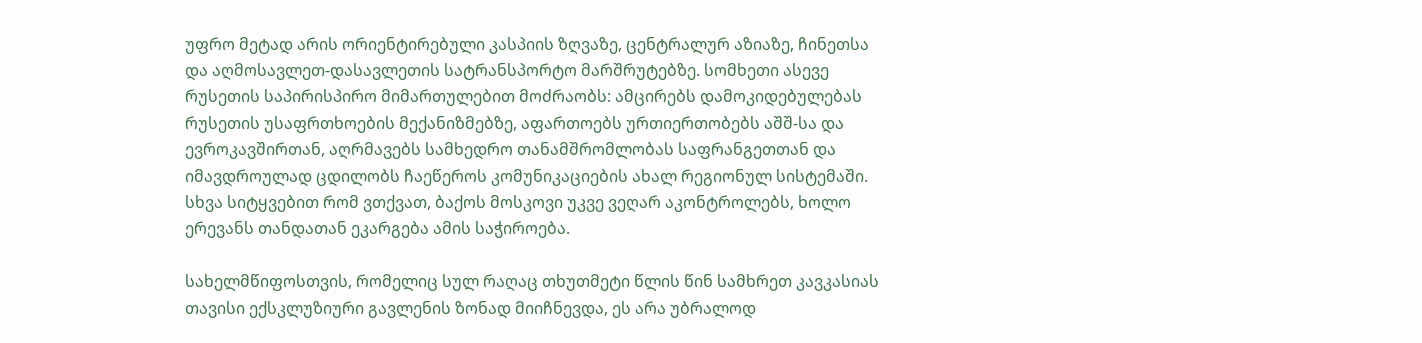უფრო მეტად არის ორიენტირებული კასპიის ზღვაზე, ცენტრალურ აზიაზე, ჩინეთსა და აღმოსავლეთ-დასავლეთის სატრანსპორტო მარშრუტებზე. სომხეთი ასევე რუსეთის საპირისპირო მიმართულებით მოძრაობს: ამცირებს დამოკიდებულებას რუსეთის უსაფრთხოების მექანიზმებზე, აფართოებს ურთიერთობებს აშშ-სა და ევროკავშირთან, აღრმავებს სამხედრო თანამშრომლობას საფრანგეთთან და იმავდროულად ცდილობს ჩაეწეროს კომუნიკაციების ახალ რეგიონულ სისტემაში. სხვა სიტყვებით რომ ვთქვათ, ბაქოს მოსკოვი უკვე ვეღარ აკონტროლებს, ხოლო ერევანს თანდათან ეკარგება ამის საჭიროება.

სახელმწიფოსთვის, რომელიც სულ რაღაც თხუთმეტი წლის წინ სამხრეთ კავკასიას თავისი ექსკლუზიური გავლენის ზონად მიიჩნევდა, ეს არა უბრალოდ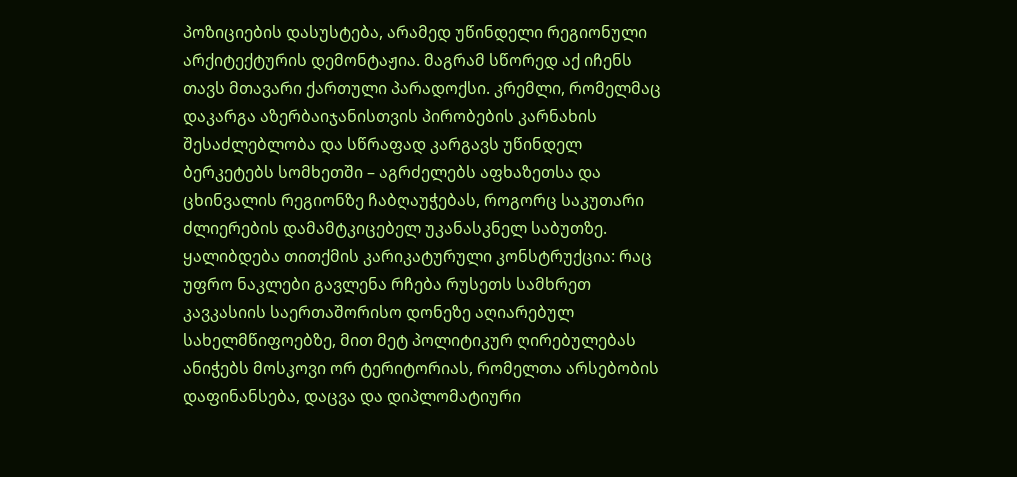პოზიციების დასუსტება, არამედ უწინდელი რეგიონული არქიტექტურის დემონტაჟია. მაგრამ სწორედ აქ იჩენს თავს მთავარი ქართული პარადოქსი. კრემლი, რომელმაც დაკარგა აზერბაიჯანისთვის პირობების კარნახის შესაძლებლობა და სწრაფად კარგავს უწინდელ ბერკეტებს სომხეთში – აგრძელებს აფხაზეთსა და ცხინვალის რეგიონზე ჩაბღაუჭებას, როგორც საკუთარი ძლიერების დამამტკიცებელ უკანასკნელ საბუთზე. ყალიბდება თითქმის კარიკატურული კონსტრუქცია: რაც უფრო ნაკლები გავლენა რჩება რუსეთს სამხრეთ კავკასიის საერთაშორისო დონეზე აღიარებულ სახელმწიფოებზე, მით მეტ პოლიტიკურ ღირებულებას ანიჭებს მოსკოვი ორ ტერიტორიას, რომელთა არსებობის დაფინანსება, დაცვა და დიპლომატიური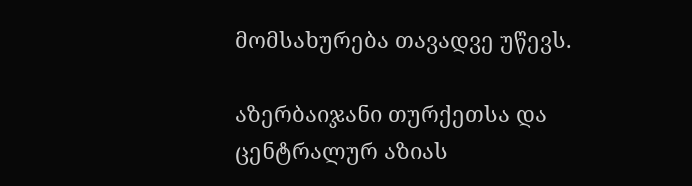მომსახურება თავადვე უწევს.

აზერბაიჯანი თურქეთსა და ცენტრალურ აზიას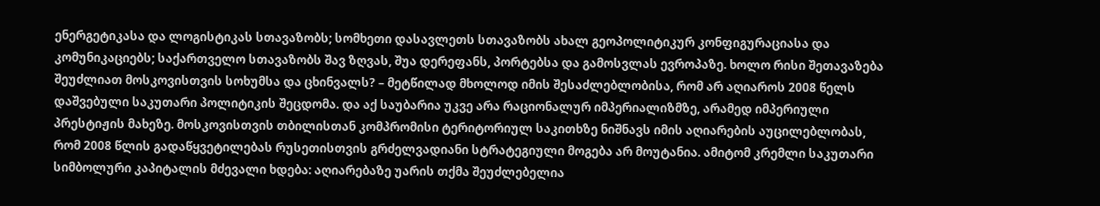ენერგეტიკასა და ლოგისტიკას სთავაზობს; სომხეთი დასავლეთს სთავაზობს ახალ გეოპოლიტიკურ კონფიგურაციასა და კომუნიკაციებს; საქართველო სთავაზობს შავ ზღვას, შუა დერეფანს, პორტებსა და გამოსვლას ევროპაზე. ხოლო რისი შეთავაზება შეუძლიათ მოსკოვისთვის სოხუმსა და ცხინვალს? – მეტწილად მხოლოდ იმის შესაძლებლობისა, რომ არ აღიაროს 2008 წელს დაშვებული საკუთარი პოლიტიკის შეცდომა. და აქ საუბარია უკვე არა რაციონალურ იმპერიალიზმზე, არამედ იმპერიული პრესტიჟის მახეზე. მოსკოვისთვის თბილისთან კომპრომისი ტერიტორიულ საკითხზე ნიშნავს იმის აღიარების აუცილებლობას, რომ 2008 წლის გადაწყვეტილებას რუსეთისთვის გრძელვადიანი სტრატეგიული მოგება არ მოუტანია. ამიტომ კრემლი საკუთარი სიმბოლური კაპიტალის მძევალი ხდება: აღიარებაზე უარის თქმა შეუძლებელია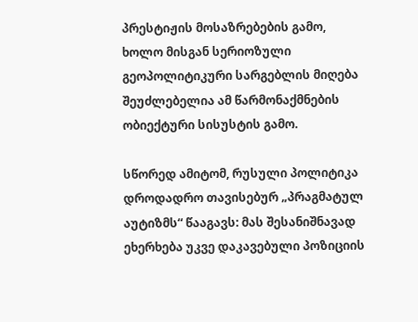პრესტიჟის მოსაზრებების გამო, ხოლო მისგან სერიოზული გეოპოლიტიკური სარგებლის მიღება შეუძლებელია ამ წარმონაქმნების ობიექტური სისუსტის გამო.

სწორედ ამიტომ, რუსული პოლიტიკა დროდადრო თავისებურ „პრაგმატულ აუტიზმს“ წააგავს: მას შესანიშნავად ეხერხება უკვე დაკავებული პოზიციის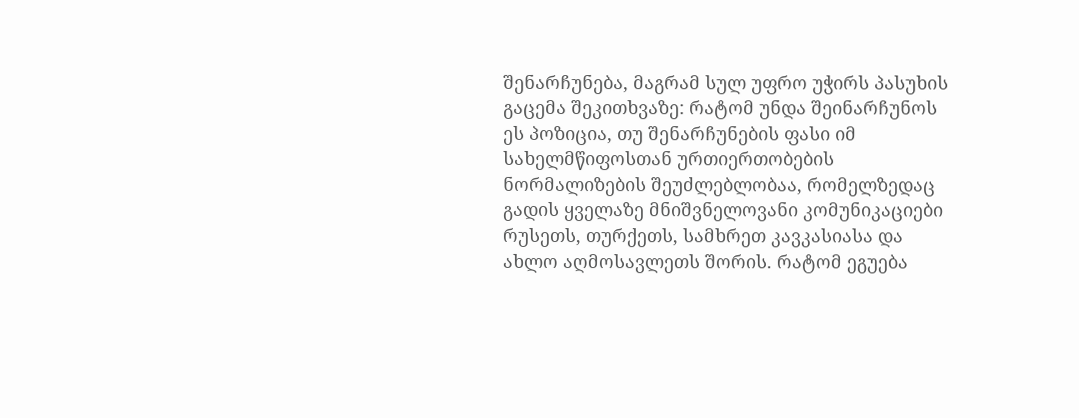შენარჩუნება, მაგრამ სულ უფრო უჭირს პასუხის გაცემა შეკითხვაზე: რატომ უნდა შეინარჩუნოს ეს პოზიცია, თუ შენარჩუნების ფასი იმ სახელმწიფოსთან ურთიერთობების ნორმალიზების შეუძლებლობაა, რომელზედაც გადის ყველაზე მნიშვნელოვანი კომუნიკაციები რუსეთს, თურქეთს, სამხრეთ კავკასიასა და ახლო აღმოსავლეთს შორის. რატომ ეგუება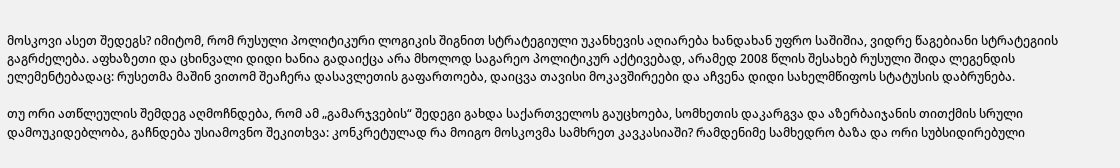მოსკოვი ასეთ შედეგს? იმიტომ, რომ რუსული პოლიტიკური ლოგიკის შიგნით სტრატეგიული უკანხევის აღიარება ხანდახან უფრო საშიშია, ვიდრე წაგებიანი სტრატეგიის გაგრძელება. აფხაზეთი და ცხინვალი დიდი ხანია გადაიქცა არა მხოლოდ საგარეო პოლიტიკურ აქტივებად, არამედ 2008 წლის შესახებ რუსული შიდა ლეგენდის ელემენტებადაც: რუსეთმა მაშინ ვითომ შეაჩერა დასავლეთის გაფართოება, დაიცვა თავისი მოკავშირეები და აჩვენა დიდი სახელმწიფოს სტატუსის დაბრუნება.

თუ ორი ათწლეულის შემდეგ აღმოჩნდება, რომ ამ „გამარჯვების“ შედეგი გახდა საქართველოს გაუცხოება, სომხეთის დაკარგვა და აზერბაიჯანის თითქმის სრული დამოუკიდებლობა, გაჩნდება უსიამოვნო შეკითხვა: კონკრეტულად რა მოიგო მოსკოვმა სამხრეთ კავკასიაში? რამდენიმე სამხედრო ბაზა და ორი სუბსიდირებული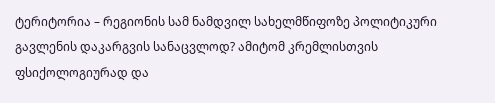ტერიტორია – რეგიონის სამ ნამდვილ სახელმწიფოზე პოლიტიკური გავლენის დაკარგვის სანაცვლოდ? ამიტომ კრემლისთვის ფსიქოლოგიურად და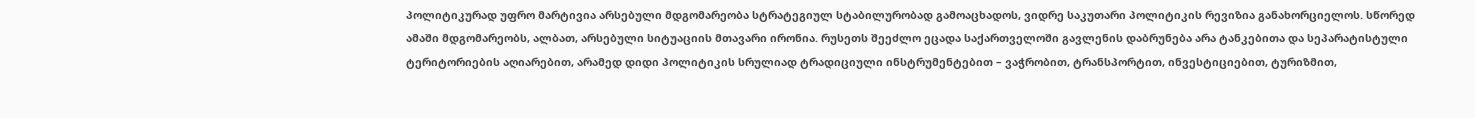პოლიტიკურად უფრო მარტივია არსებული მდგომარეობა სტრატეგიულ სტაბილურობად გამოაცხადოს, ვიდრე საკუთარი პოლიტიკის რევიზია განახორციელოს. სწორედ ამაში მდგომარეობს, ალბათ, არსებული სიტუაციის მთავარი ირონია. რუსეთს შეეძლო ეცადა საქართველოში გავლენის დაბრუნება არა ტანკებითა და სეპარატისტული ტერიტორიების აღიარებით, არამედ დიდი პოლიტიკის სრულიად ტრადიციული ინსტრუმენტებით – ვაჭრობით, ტრანსპორტით, ინვესტიციებით, ტურიზმით,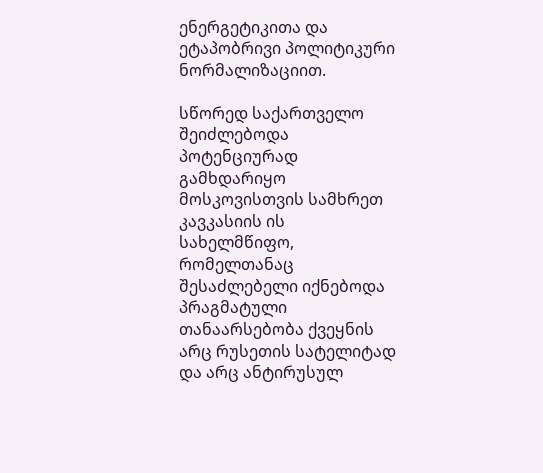ენერგეტიკითა და ეტაპობრივი პოლიტიკური ნორმალიზაციით.

სწორედ საქართველო შეიძლებოდა პოტენციურად გამხდარიყო მოსკოვისთვის სამხრეთ კავკასიის ის სახელმწიფო, რომელთანაც შესაძლებელი იქნებოდა პრაგმატული თანაარსებობა ქვეყნის არც რუსეთის სატელიტად და არც ანტირუსულ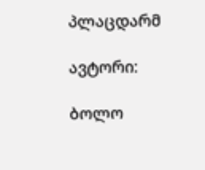პლაცდარმ

ავტორი:

ბოლო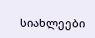სიახლეები